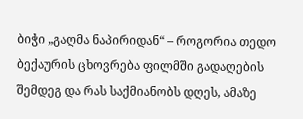ბიჭი „გაღმა ნაპირიდან“ – როგორია თედო ბექაურის ცხოვრება ფილმში გადაღების შემდეგ და რას საქმიანობს დღეს, ამაზე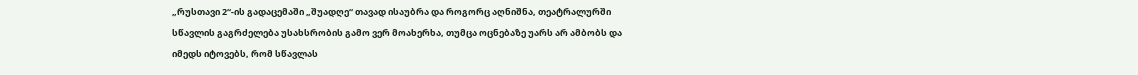„რუსთავი 2“-ის გადაცემაში „შუადღე“ თავად ისაუბრა და როგორც აღნიშნა, თეატრალურში სწავლის გაგრძელება უსახსრობის გამო ვერ მოახერხა, თუმცა ოცნებაზე უარს არ ამბობს და იმედს იტოვებს, რომ სწავლას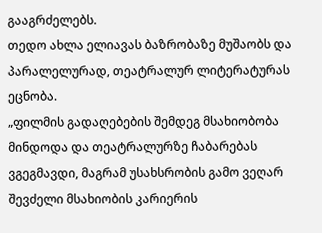გააგრძელებს.
თედო ახლა ელიავას ბაზრობაზე მუშაობს და პარალელურად, თეატრალურ ლიტერატურას ეცნობა.
„ფილმის გადაღებების შემდეგ მსახიობობა მინდოდა და თეატრალურზე ჩაბარებას ვგეგმავდი, მაგრამ უსახსრობის გამო ვეღარ შევძელი მსახიობის კარიერის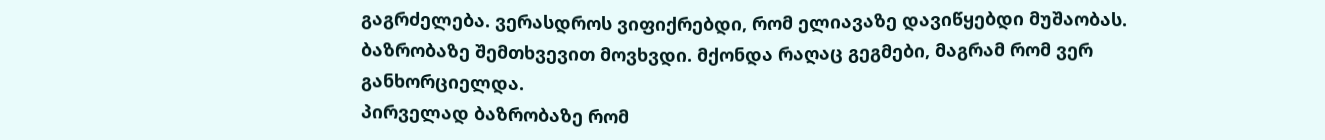გაგრძელება. ვერასდროს ვიფიქრებდი, რომ ელიავაზე დავიწყებდი მუშაობას. ბაზრობაზე შემთხვევით მოვხვდი. მქონდა რაღაც გეგმები, მაგრამ რომ ვერ განხორციელდა.
პირველად ბაზრობაზე რომ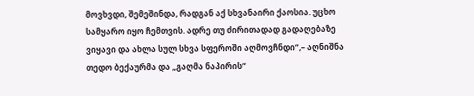მოვხვდი, შემეშინდა, რადგან აქ სხვანაირი ქაოსია. უცხო სამყარო იყო ჩემთვის. ადრე თუ ძირითადად გადაღებაზე ვიყავი და ახლა სულ სხვა სფეროში აღმოვჩნდი“,– აღნიშნა თედო ბექაურმა და „გაღმა ნაპირის“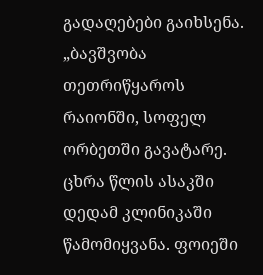გადაღებები გაიხსენა.
„ბავშვობა თეთრიწყაროს რაიონში, სოფელ ორბეთში გავატარე. ცხრა წლის ასაკში დედამ კლინიკაში წამომიყვანა. ფოიეში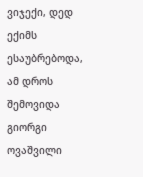ვიჯექი, დედ ექიმს ესაუბრებოდა, ამ დროს შემოვიდა გიორგი ოვაშვილი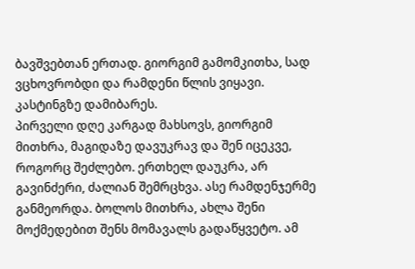ბავშვებთან ერთად. გიორგიმ გამომკითხა, სად ვცხოვრობდი და რამდენი წლის ვიყავი. კასტინგზე დამიბარეს.
პირველი დღე კარგად მახსოვს, გიორგიმ მითხრა, მაგიდაზე დავუკრავ და შენ იცეკვე, როგორც შეძლებო. ერთხელ დაუკრა, არ გავინძერი, ძალიან შემრცხვა. ასე რამდენჯერმე განმეორდა. ბოლოს მითხრა, ახლა შენი მოქმედებით შენს მომავალს გადაწყვეტო. ამ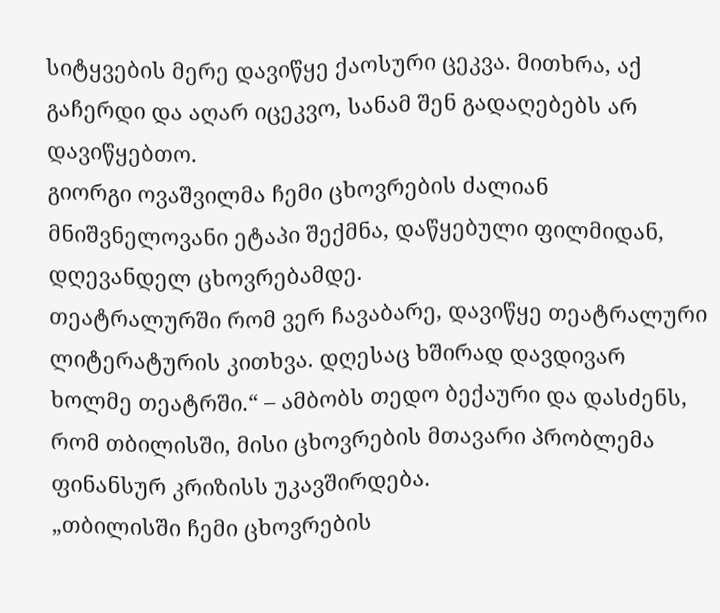სიტყვების მერე დავიწყე ქაოსური ცეკვა. მითხრა, აქ გაჩერდი და აღარ იცეკვო, სანამ შენ გადაღებებს არ დავიწყებთო.
გიორგი ოვაშვილმა ჩემი ცხოვრების ძალიან მნიშვნელოვანი ეტაპი შექმნა, დაწყებული ფილმიდან, დღევანდელ ცხოვრებამდე.
თეატრალურში რომ ვერ ჩავაბარე, დავიწყე თეატრალური ლიტერატურის კითხვა. დღესაც ხშირად დავდივარ ხოლმე თეატრში.“ – ამბობს თედო ბექაური და დასძენს, რომ თბილისში, მისი ცხოვრების მთავარი პრობლემა ფინანსურ კრიზისს უკავშირდება.
„თბილისში ჩემი ცხოვრების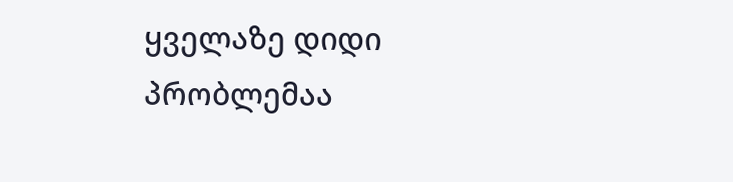ყველაზე დიდი პრობლემაა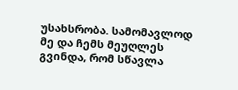უსახსრობა. სამომავლოდ მე და ჩემს მეუღლეს გვინდა, რომ სწავლა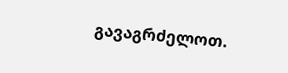გავაგრძელოთ.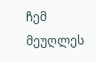ჩემ მეუღლეს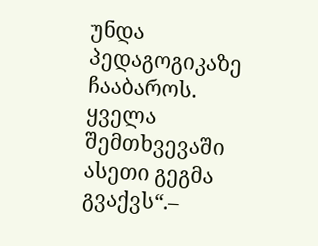უნდა პედაგოგიკაზე ჩააბაროს. ყველა შემთხვევაში ასეთი გეგმა გვაქვს“.–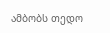ამბობს თედო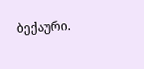ბექაური.